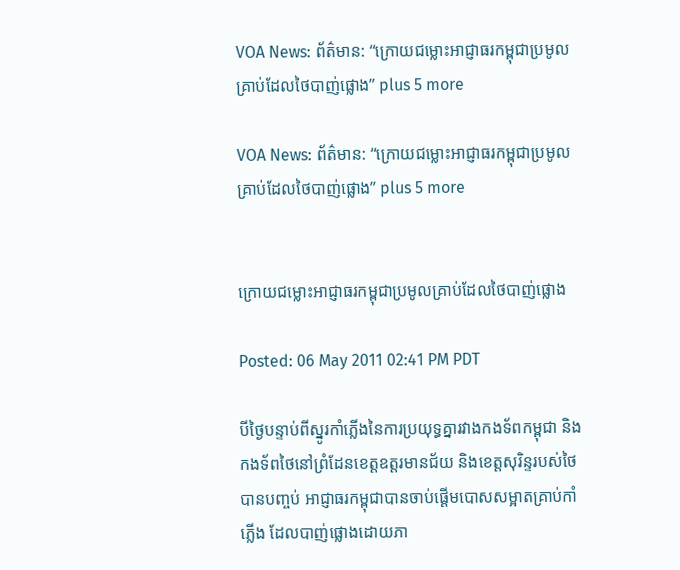VOA News: ព័ត៌មាន: “ក្រោយជម្លោះអាជ្ញាធរកម្ពុជាប្រមូលគ្រាប់ដែលថៃបាញ់ផ្លោង” plus 5 more

VOA News: ព័ត៌មាន: “ក្រោយជម្លោះអាជ្ញាធរកម្ពុជាប្រមូលគ្រាប់ដែលថៃបាញ់ផ្លោង” plus 5 more


ក្រោយជម្លោះអាជ្ញាធរកម្ពុជាប្រមូលគ្រាប់ដែលថៃបាញ់ផ្លោង

Posted: 06 May 2011 02:41 PM PDT

បីថ្ងៃបន្ទាប់ពីស្នូរកាំភ្លើងនៃការប្រយុទ្ធគ្នារវាងកងទ័ពកម្ពុជា និងកងទ័ពថៃនៅព្រំដែនខេត្តឧត្តរមានជ័យ និងខេត្តសុរិន្ទរបស់ថៃបានបញ្ចប់ អាជ្ញាធរកម្ពុជាបានចាប់ផ្ដើមបោសសម្អាតគ្រាប់កាំភ្លើង ដែលបាញ់ផ្លោងដោយភា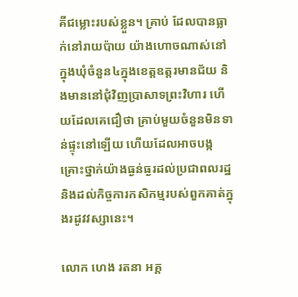គីជម្លោះរបស់ខ្លួន។ គ្រាប់ ដែលបានធ្លាក់នៅរាយប៉ាយ យ៉ាងហោចណាស់នៅក្នុងឃុំចំនួន៤ក្នុងខេត្តឧត្តរមានជ័យ និងមាននៅជុំវិញប្រាសាទព្រះវិហារ ហើយដែលគេជឿថា គ្រាប់មួយចំនួនមិនទាន់ផ្ទុះនៅឡើយ ហើយដែលអាចបង្កគ្រោះថ្នាក់យ៉ាងធ្ងន់ធ្ងរដល់ប្រជាពលរដ្ឋ និងដល់កិច្ចការកសិកម្មរបស់ពួកគាត់ក្នុងរដូវវស្សានេះ។

លោក ហេង រតនា អគ្គ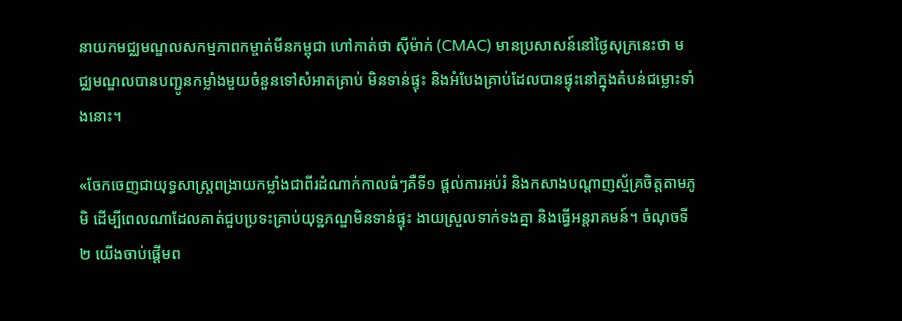នាយកមជ្ឈមណ្ឌលសកម្មភាពកម្ចាត់មីនកម្ពុជា ហៅកាត់ថា ស៊ីម៉ាក់ (CMAC) មានប្រសាសន៍នៅថ្ងៃសុក្រនេះថា មជ្ឈមណ្ឌលបានបញ្ជូនកម្លាំងមួយចំនួនទៅសំអាតគ្រាប់ មិនទាន់ផ្ទុះ និងអំបែងគ្រាប់ដែលបានផ្ទុះនៅក្នុងតំបន់ជម្លោះទាំងនោះ។

«ចែកចេញជាយុទ្ធសាស្រ្តពង្រាយកម្លាំងជាពីរដំណាក់កាលធំៗគឺទី១ ផ្តល់ការអប់រំ និងកសាងបណ្តាញស្ម័គ្រចិត្តតាមភូមិ ដើម្បីពេលណាដែលគាត់ជួបប្រទះគ្រាប់យុទ្ឋភណ្ឌមិនទាន់ផ្ទុះ ងាយស្រួលទាក់ទងគ្នា និងធ្វើអន្តរាគមន៍។ ចំណុចទី២ យើងចាប់ផ្តើមព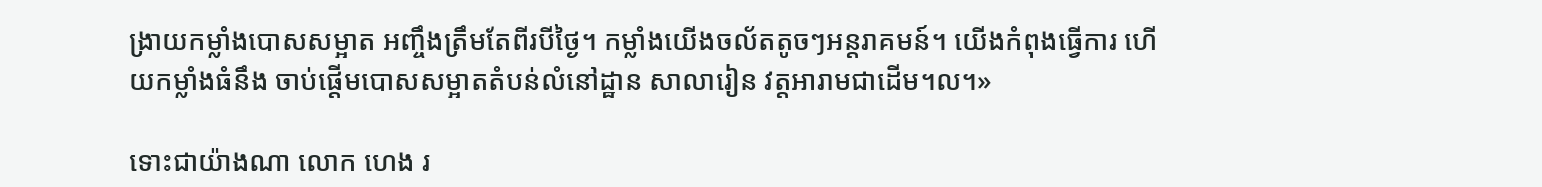ង្រាយកម្លាំងបោសសម្អាត អញ្ចឹងត្រឹមតែពីរបីថ្ងៃ។ កម្លាំងយើងចល័តតូចៗអន្តរាគមន៍។ យើងកំពុងធ្វើការ ហើយកម្លាំងធំនឹង ចាប់ផ្តើមបោសសម្អាតតំបន់លំនៅដ្ឋាន សាលារៀន វត្តអារាមជាដើម។ល។»

ទោះជាយ៉ាងណា លោក ហេង រ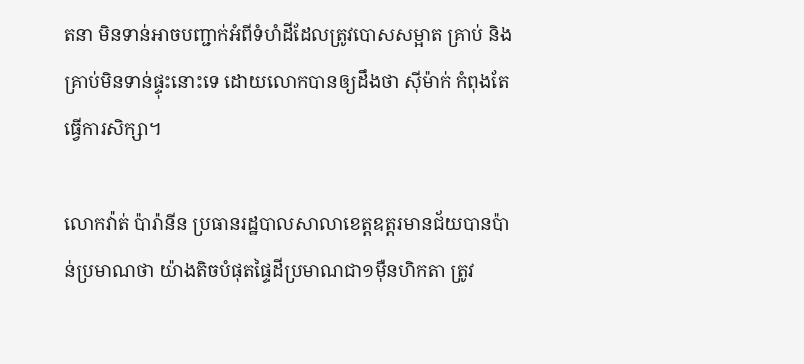តនា មិនទាន់អាចបញ្ជាក់អំពីទំហំដីដែលត្រូវបោសសម្អាត គ្រាប់ និងគ្រាប់មិនទាន់ផ្ទុះនោះទេ ដោយលោកបានឲ្យដឹងថា ស៊ីម៉ាក់ កំពុងតែធ្វើការសិក្សា។

លោកវ៉ាត់ ប៉ារ៉ានីន ប្រធានរដ្ឋបាលសាលាខេត្តឧត្តរមានជ័យបានប៉ាន់ប្រមាណថា យ៉ាងតិចបំផុតផ្ទៃដីប្រមាណជា១ម៉ឺនហិកតា ត្រូវ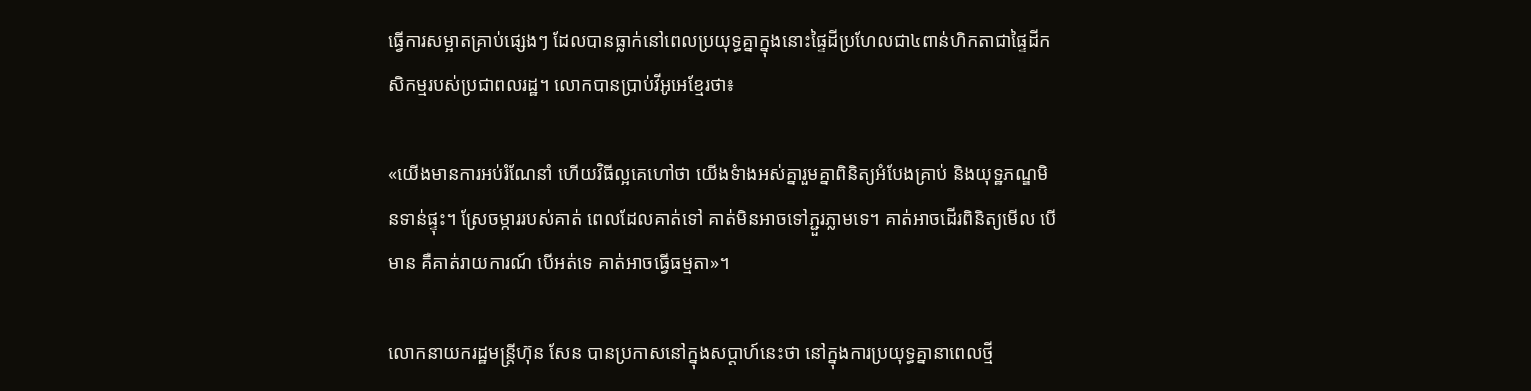ធ្វើការសម្អាតគ្រាប់ផ្សេងៗ ដែលបានធ្លាក់នៅពេលប្រយុទ្ធគ្នាក្នុងនោះផ្ទៃដីប្រហែលជា៤ពាន់ហិកតាជាផ្ទៃដីកសិកម្មរបស់ប្រជាពលរដ្ឋ។ លោកបានប្រាប់វីអូអេខ្មែរថា៖

«យើងមានការអប់រំណែនាំ ហើយវិធីល្អគេហៅថា យើងទំាងអស់គ្នារួមគ្នាពិនិត្យអំបែងគ្រាប់ និងយុទ្ឋភណ្ឌមិនទាន់ផ្ទុះ។ ស្រែចម្ការរបស់គាត់ ពេលដែលគាត់ទៅ គាត់មិនអាចទៅភ្ជួរភ្លាមទេ។ គាត់អាចដើរពិនិត្យមើល បើមាន គឺគាត់រាយការណ៍ បើអត់ទេ គាត់អាចធ្វើធម្មតា»។

លោកនាយករដ្ឋមន្រ្តីហ៊ុន សែន បានប្រកាសនៅក្នុងសប្ដាហ៍នេះថា នៅក្នុងការប្រយុទ្ធគ្នានាពេលថ្មី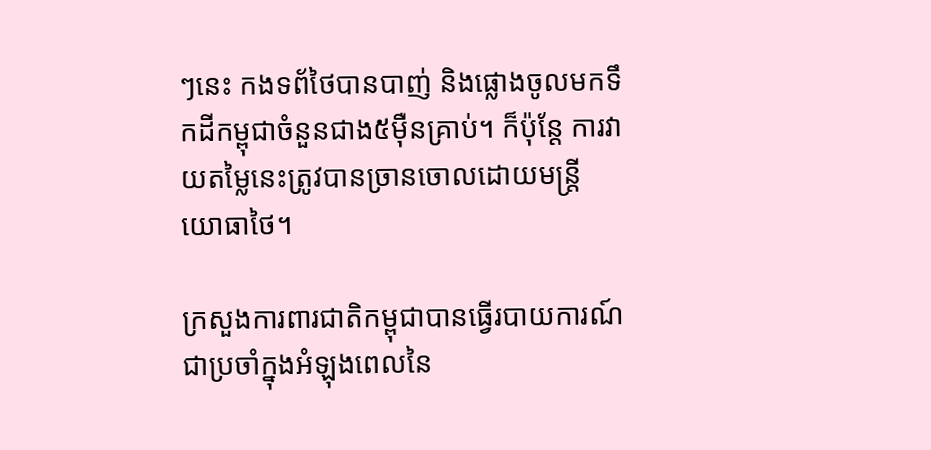ៗនេះ កងទព័ថៃបានបាញ់ និងផ្លោងចូលមកទឹកដីកម្ពុជាចំនួនជាង៥ម៉ឺនគ្រាប់។ ក៏ប៉ុន្ដែ ការវាយតម្លៃនេះត្រូវបានច្រានចោលដោយមន្ដ្រីយោធាថៃ។

ក្រសួងការពារជាតិកម្ពុជាបានធ្វើរបាយការណ៍ជាប្រចាំក្នុងអំឡុងពេលនៃ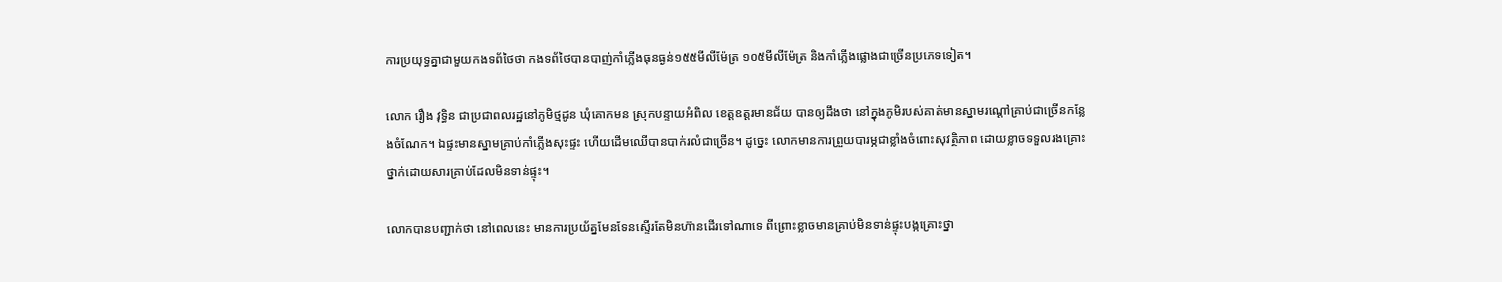ការប្រយុទ្ធគ្នាជាមួយកងទព័ថៃថា កងទព័ថៃបានបាញ់កាំភ្លើងធុនធ្ងន់១៥៥មីលីម៉ែត្រ ១០៥មីលីម៉ែត្រ និងកាំភ្លើងផ្លោងជាច្រើនប្រភេទទៀត។

លោក រឿង វុទ្ធិន ជាប្រជាពលរដ្ឋនៅភូមិថ្មដូន ឃុំគោកមន ស្រុកបន្ទាយអំពិល ខេត្តឧត្តរមានជ័យ បានឲ្យដឹងថា នៅក្នុងភូមិរបស់គាត់មានស្នាមរណ្តៅគ្រាប់ជាច្រើនកន្លែងចំណែក។ ឯផ្ទះមានស្នាមគ្រាប់កាំភ្លើងសុះផ្ទះ ហើយដើមឈើបានបាក់រលំជាច្រើន។ ដូច្នេះ លោកមានការព្រួយបារម្ភជាខ្លាំងចំពោះសុវតិ្ថភាព ដោយខ្លាចទទួលរងគ្រោះថ្នាក់ដោយសារគ្រាប់ដែលមិនទាន់ផ្ទុះ។

លោកបានបញ្ជាក់ថា នៅពេលនេះ មានការប្រយ័ត្នមែនទែនស្ទើរតែមិនហ៊ានដើរទៅណាទេ ពីព្រោះខ្លាចមានគ្រាប់មិនទាន់ផ្ទុះបង្កគ្រោះថ្នា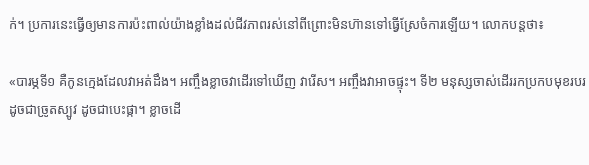ក់។ ប្រការនេះធ្វើឲ្យមានការប៉ះពាល់យ៉ាងខ្លាំងដល់ជីវភាពរស់នៅពីព្រោះមិនហ៊ានទៅធ្វើស្រែចំការឡើយ។ លោកបន្តថា៖

«បារម្ភទី១ គឺកូនក្មេងដែលវាអត់ដឹង។ អញ្ចឹងខ្លាចវាដើរទៅឃើញ វារើស។ អញ្ចឹងវាអាចផ្ទុះ។ ទី២ មនុស្សចាស់ដើររកប្រកបមុខរបរ ដូចជាច្រូតស្បូវ ដូចជាបេះផ្កា។ ខ្លាចដើ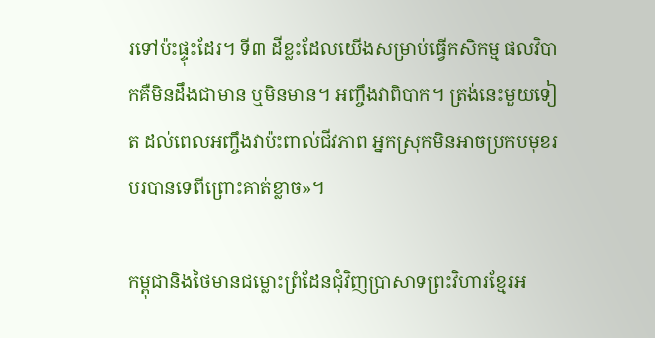រទៅប៉ះផ្ទុះដែរ។ ទី៣ ដីខ្លះដែលយើងសម្រាប់ធ្វើកសិកម្ម ផលវិបាកគឺមិនដឹងជាមាន ឬមិនមាន។ អញ្ចឹងវាពិបាក។ ត្រង់នេះមួយទៀត ដល់ពេលអញ្ចឹងវាប៉ះពាល់ជីវភាព អ្នកស្រុកមិនអាចប្រកបមុខរបរបានទេពីព្រោះគាត់ខ្លាច»។

កម្ពុជានិងថៃមានជម្លោះព្រំដែនជុំវិញប្រាសាទព្រះវិហារខ្មែរអ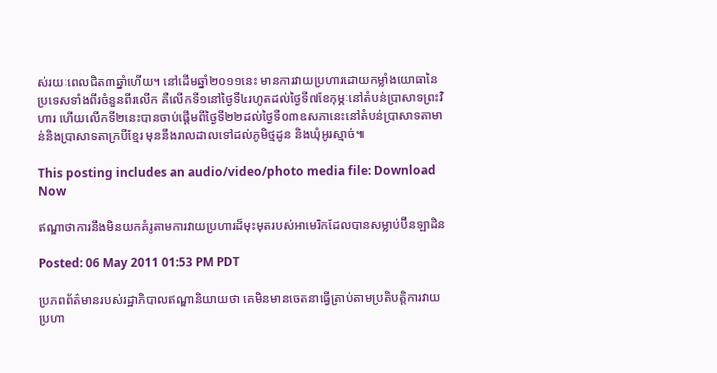ស់រយៈពេលជិត៣ឆ្នាំហើយ។ នៅដើមឆ្នាំ២០១១នេះ មានការវាយប្រហារដោយកម្លាំងយោធានៃប្រទេសទាំងពីរចំនួនពីរលើក គឺលើកទី១នៅថ្ងៃទី៤រហូតដល់ថ្ងៃទី៧ខែកុម្ភៈនៅតំបន់ប្រាសាទព្រះវិហារ ហើយលើកទី២នេះបានចាប់ផ្ដើមពីថ្ងៃទី២២ដល់ថ្ងៃទី០៣ឧសភានេះនៅតំបន់ប្រាសាទតាមាន់និងប្រាសាទតាក្របីខ្មែរ មុននឹងរាលដាលទៅដល់ភូមិថ្មដូន និងឃុំអូរស្មាច់៕

This posting includes an audio/video/photo media file: Download Now

ឥណ្ឌាថាការនឹងមិនយកគំរូតាមការវាយប្រហារដ៏មុះមុតរបស់អាមេរិកដែលបានសម្លាប់ប៊ីនឡាដិន

Posted: 06 May 2011 01:53 PM PDT

ប្រភពព័ត៌មានរបស់រដ្ឋាភិបាលឥណ្ឌានិយាយថា គេមិនមានចេតនាធ្វើត្រាប់តាមប្រតិបត្តិការវាយប្រហា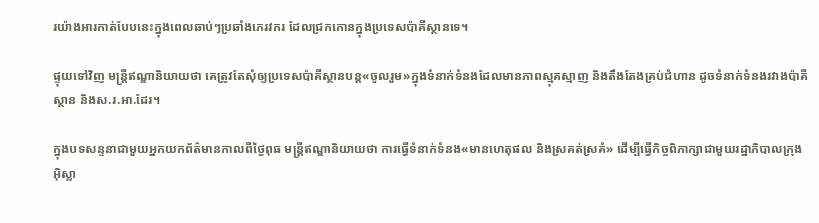រយ៉ាងអារកាត់បែបនេះក្នុងពេលឆាប់ៗប្រឆាំងភេរវករ ដែលជ្រកកោនក្នុងប្រទេសប៉ាគីស្ថានទេ។

ផ្ទុយទៅវិញ មន្ត្រីឥណ្ឌានិយាយថា គេត្រូវតែសុំឲ្យប្រទេសប៉ាគីស្ថានបន្ត«ចូលរួម»ក្នុងទំនាក់ទំនងដែលមានភាពស្មុគស្មាញ និងតឹងតែងគ្រប់ជំហាន ដូចទំនាក់ទំនងរវាងប៉ាគីស្ថាន និងស.រ.អា.ដែរ។

ក្នុងបទសន្ទនាជាមួយអ្នកយកព័ត៌មានកាលពីថ្ងៃពុធ មន្ត្រីឥណ្ឌានិយាយថា ការធ្វើទំនាក់ទំនង«មានហេតុផល និងស្រគត់ស្រគំ» ដើម្បីធ្វើកិច្ចពិភាក្សាជាមួយរដ្ឋាភិបាលក្រុងអ៊ិស្លា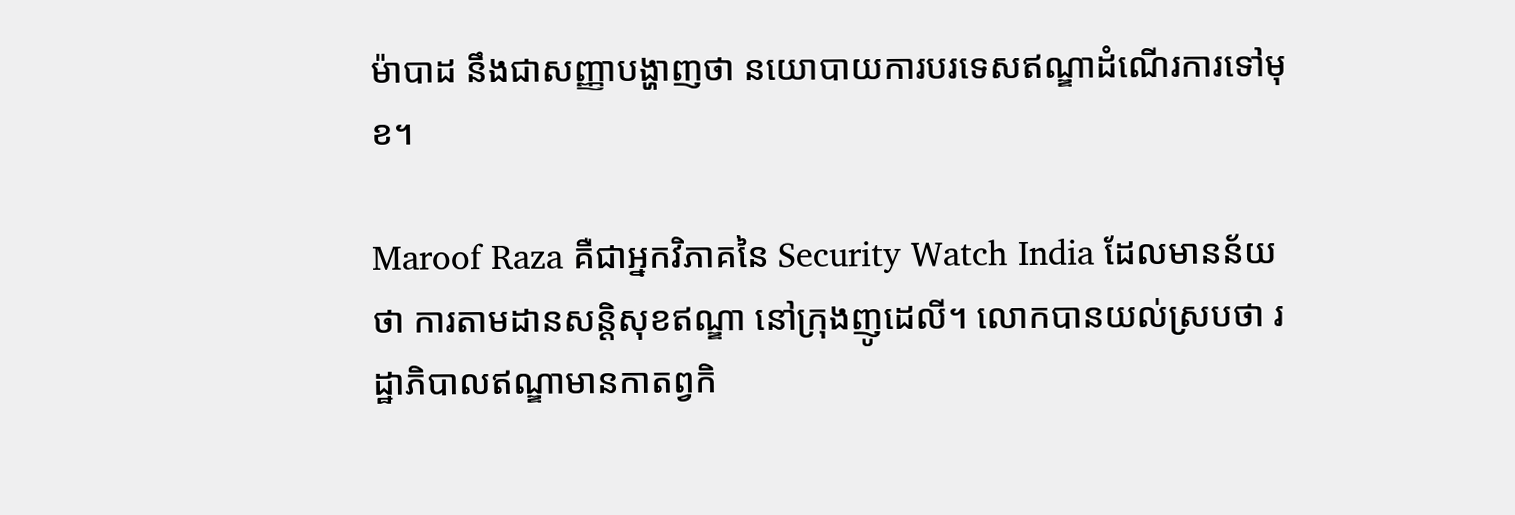ម៉ាបាដ នឹងជាសញ្ញាបង្ហាញថា នយោបាយការបរទេសឥណ្ឌាដំណើរការទៅមុខ។

Maroof Raza គឺជាអ្នកវិភាគនៃ Security Watch India ដែលមានន័យថា ការតាមដានសន្តិសុខឥណ្ឌា នៅក្រុងញូដេលី។ លោកបានយល់ស្របថា រដ្ឋាភិបាលឥណ្ឌាមានកាតព្វកិ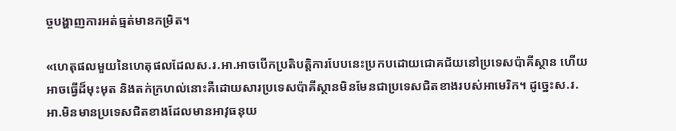ច្ចបង្ហាញការអត់ធ្មត់មានកម្រិត។

«ហេតុផលមួយនៃហេតុផលដែលស.រ.អា.អាចបើកប្រតិបត្តិការបែបនេះប្រកបដោយជោគជ័យនៅប្រទេសប៉ាគីស្ថាន ហើយអាចធ្វើដ៏មុះមុត និងតក់ក្រហល់នោះគឺដោយសារប្រទេសប៉ាគីស្ថានមិនមែនជាប្រទេសជិតខាងរបស់អាមេរិក។ ដូច្នេះស.រ.អា.មិនមានប្រទេសជិតខាងដែលមានអាវុធនុយ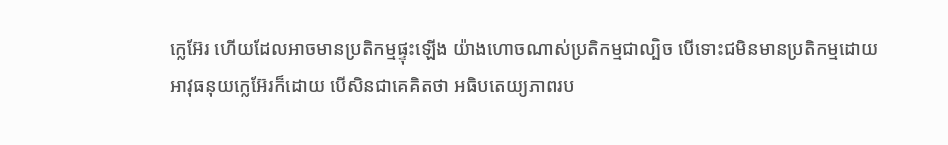ក្លេអ៊ែរ ហើយដែលអាចមានប្រតិកម្មផ្ទុះឡើង យ៉ាងហោចណាស់ប្រតិកម្មជាល្បិច បើទោះជមិនមានប្រតិកម្មដោយអាវុធនុយក្លេអ៊ែរក៏ដោយ បើសិនជាគេគិតថា អធិបតេយ្យភាពរប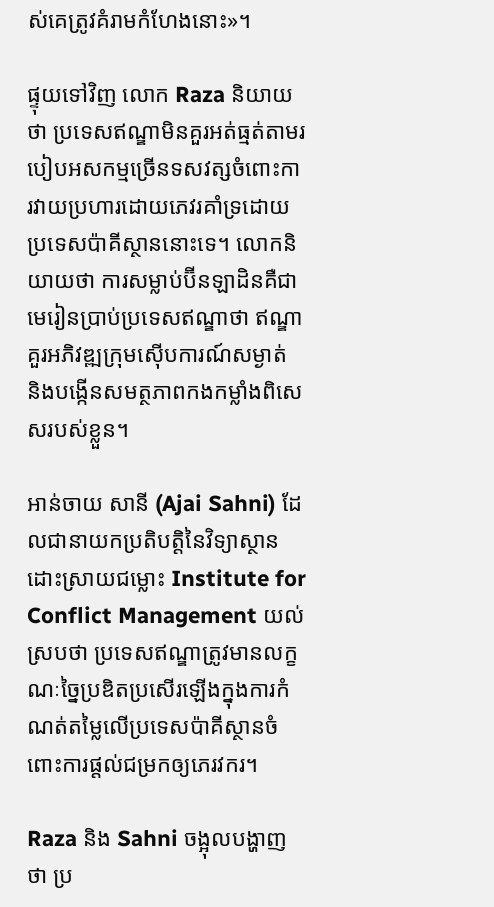ស់គេត្រូវគំរាមកំហែងនោះ»។

ផ្ទុយទៅវិញ លោក Raza និយាយថា ប្រទេសឥណ្ឌាមិនគួរអត់ធ្មត់តាមរបៀបអសកម្មច្រើនទសវត្សចំពោះការវាយប្រហារដោយភេវរគាំទ្រដោយប្រទេសប៉ាគីស្ថាននោះទេ។ លោកនិយាយថា ការសម្លាប់ប៊ីនឡាដិនគឺជាមេរៀនប្រាប់ប្រទេសឥណ្ឌាថា ឥណ្ឌាគួរអភិវឌ្ឍក្រុមស៊ើបការណ៍សម្ងាត់ និងបង្កើនសមត្ថភាពកងកម្លាំងពិសេសរបស់ខ្លួន។

អាន់ចាយ សានី (Ajai Sahni) ដែលជានាយកប្រតិបត្តិនៃវិទ្យាស្ថានដោះស្រាយជម្លោះ Institute for Conflict Management យល់ស្របថា ប្រទេសឥណ្ឌាត្រូវមានលក្ខណៈច្នៃប្រឌិតប្រសើរឡើងក្នុងការកំណត់តម្លៃលើប្រទេសប៉ាគីស្ថានចំពោះការផ្តល់ជម្រកឲ្យភេរវករ។

Raza និង Sahni ចង្អុលបង្ហាញថា ប្រ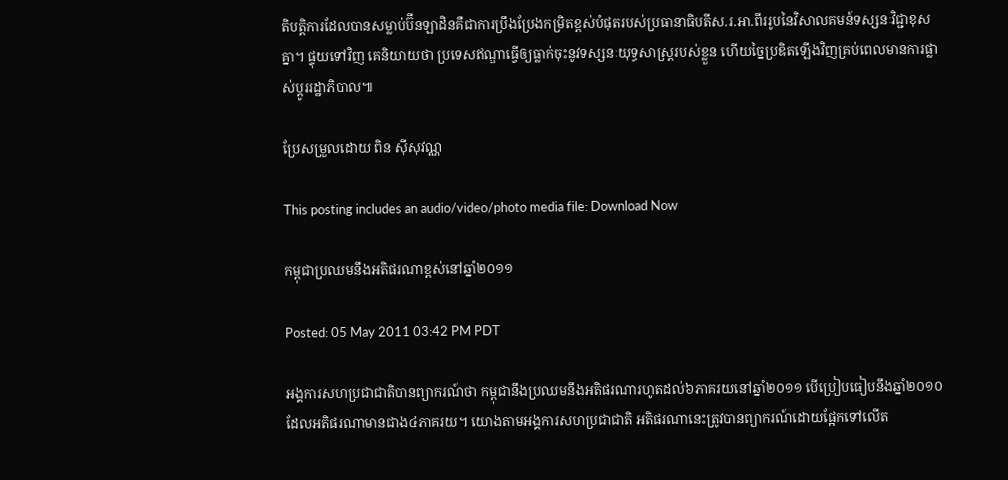តិបត្តិការដែលបានសម្លាប់ប៊ីនឡាដិនគឺជាការប្រឹងប្រែងកម្រិតខ្ពស់បំផុតរបស់ប្រធានាធិបតីស.រ.អា.ពីររូបនៃវិសាលគមន៍ទស្សនៈវិជ្ជាខុសគ្នា។ ផ្ទុយទៅវិញ គេនិយាយថា ប្រទេសឥណ្ឌាធ្វើឲ្យធ្លាក់ចុះនូវទស្សនៈយុទ្ធសាស្ត្ររបស់ខ្លួន ហើយច្នៃប្រឌិតឡើងវិញគ្រប់ពេលមានការផ្លាស់ប្តូររដ្ឋាភិបាល៕

ប្រែសម្រួលដោយ ពិន ស៊ីសុវណ្ណ

This posting includes an audio/video/photo media file: Download Now

កម្ពុជាប្រឈមនឹងអតិផរណាខ្ពស់នៅឆ្នាំ២០១១

Posted: 05 May 2011 03:42 PM PDT

អង្គការសហប្រជាជាតិបានព្យាករណ៍ថា កម្ពុជានឹងប្រឈមនឹងអតិផរណារហូតដល់៦ភាគរយនៅឆ្នាំ២០១១ បើប្រៀបធៀបនឹងឆ្នាំ២០១០ ដែលអតិផរណាមានជាង៤ភាគរយ។ យោងតាមអង្គការសហប្រជាជាតិ អតិផរណានេះត្រូវបានព្យាករណ៍ដោយផ្អែកទៅលើត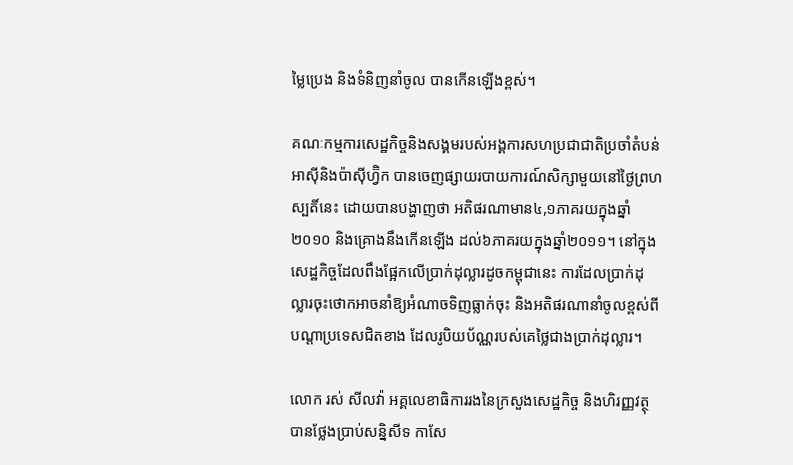ម្លៃប្រេង និងទំនិញនាំចូល បានកើនឡើងខ្ពស់។

គណៈកម្មការសេដ្ឋកិច្ចនិងសង្គមរបស់អង្គការសហប្រជាជាតិប្រចាំតំបន់អាស៊ីនិងប៉ាស៊ីហ្វ៊ិក បានចេញផ្សាយរបាយការណ៍សិក្សាមួយនៅថ្ងៃព្រហស្បតិ៍នេះ ដោយបានបង្ហាញថា អតិផរណាមាន៤,១ភាគរយក្នុងឆ្នាំ ២០១០ និងគ្រោងនឹងកើនឡើង ដល់៦ភាគរយក្នុងឆ្នាំ២០១១។ នៅក្នុងសេដ្ឋកិច្ចដែលពឹងផ្អែកលើប្រាក់ដុល្លារដូចកម្ពុជានេះ ការដែលប្រាក់ដុល្លារចុះថោកអាចនាំឱ្យអំណាចទិញធ្លាក់ចុះ និងអតិផរណានាំចូលខ្ពស់ពីបណ្តាប្រទេសជិតខាង ដែលរូបិយប័ណ្ណរបស់គេថ្លៃជាងប្រាក់ដុល្លារ។

លោក រស់ សីលវ៉ា អគ្គលេខាធិការរងនៃក្រសួងសេដ្ឋកិច្ច និងហិរញ្ញវត្ថុ បានថ្លែងប្រាប់សន្និសីទ កាសែ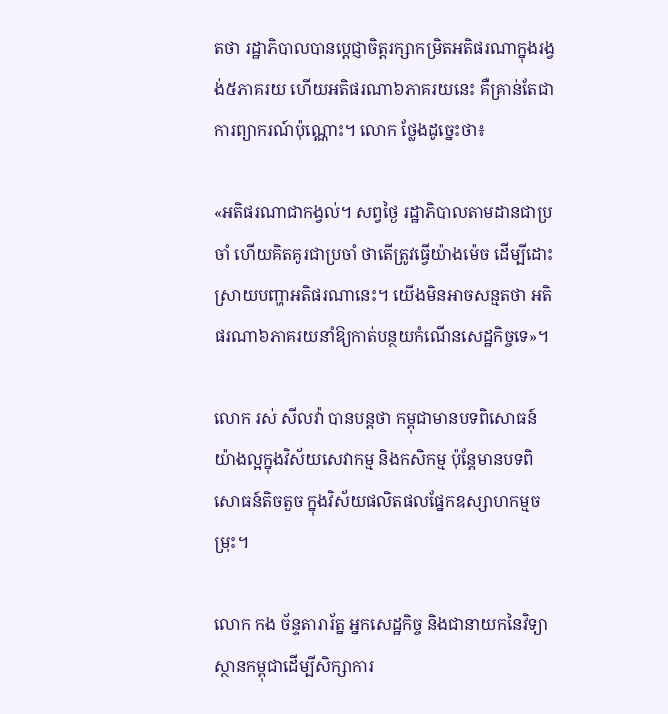តថា រដ្ឋាភិបាលបានប្តេជ្ញាចិត្តរក្សាកម្រិតអតិផរណាក្នុងរង្វង់៥ភាគរយ ហើយអតិផរណា៦ភាគរយនេះ គឺគ្រាន់តែជាការព្យាករណ៍ប៉ុណ្ណោះ។ លោក ថ្លែងដូច្នេះថា៖

«អតិផរណាជាកង្វល់។ សព្វថ្ងៃ រដ្ឋាភិបាលតាមដានជាប្រចាំ ហើយគិតគូរជាប្រចាំ ថាតើត្រូវធ្វើយ៉ាងម៉េច ដើម្បីដោះស្រាយបញ្ហាអតិផរណានេះ។ យើងមិនអាចសន្មតថា អតិផរណា៦ភាគរយនាំឱ្យកាត់បន្ថយកំណើនសេដ្ឋកិច្ចទេ»។

លោក រស់ សីលវ៉ា បានបន្តថា កម្ពុជាមានបទពិសោធន៍យ៉ាងល្អក្នុងវិស័យសេវាកម្ម និងកសិកម្ម ប៉ុន្តែមានបទពិសោធន៍តិចតួច ក្នុងវិស័យផលិតផលផ្នែកឧស្សាហកម្មចម្រុះ។

លោក កង ច័ន្ទតារារ័ត្ន អ្នកសេដ្ឋកិច្ច និងជានាយកនៃវិទ្យាស្ថានកម្ពុជាដើម្បីសិក្សាការ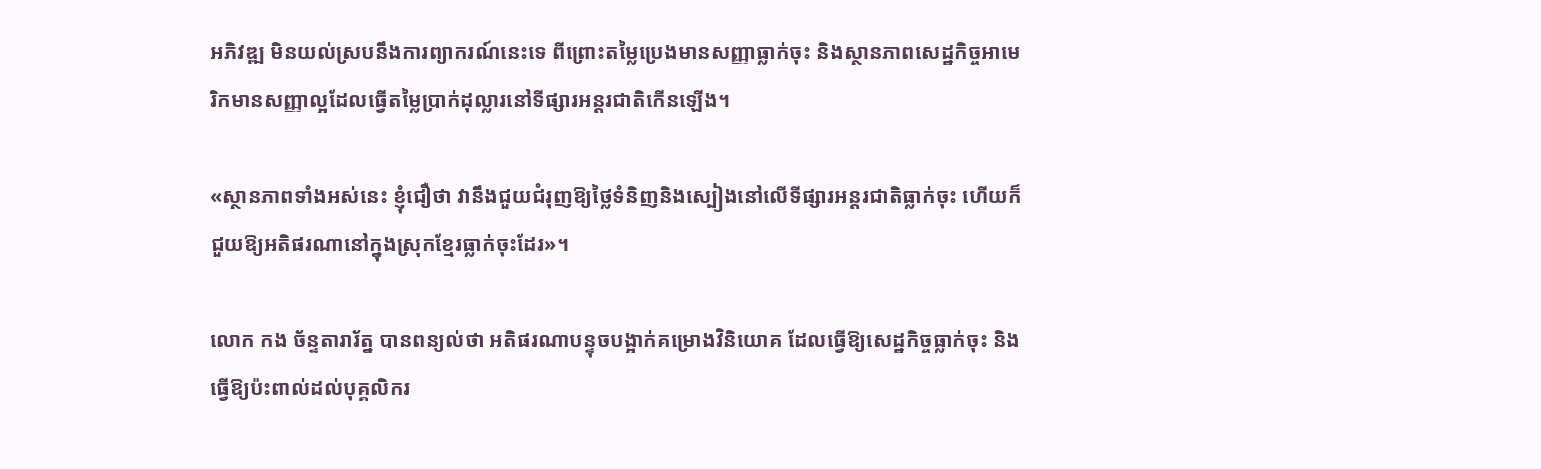អភិវឌ្ឍ មិនយល់ស្របនឹងការព្យាករណ៍នេះទេ ពីព្រោះតម្លៃប្រេងមានសញ្ញាធ្លាក់ចុះ និងស្ថានភាពសេដ្ឋកិច្ចអាមេរិកមានសញ្ញាល្អដែលធ្វើតម្លៃប្រាក់ដុល្លារនៅទីផ្សារអន្តរជាតិកើនឡើង។

«ស្ថានភាពទាំងអស់នេះ ខ្ញុំជឿថា វានឹងជួយជំរុញឱ្យថ្លៃទំនិញនិងស្បៀងនៅលើទីផ្សារអន្តរជាតិធ្លាក់ចុះ ហើយក៏ជួយឱ្យអតិផរណានៅក្នុងស្រុកខ្មែរធ្លាក់ចុះដែរ»។

លោក កង ច័ន្ទតារារ័ត្ន បានពន្យល់ថា អតិផរណាបន្ទុចបង្អាក់គម្រោងវិនិយោគ ដែលធ្វើឱ្យសេដ្ឋកិច្ចធ្លាក់ចុះ និងធ្វើឱ្យប៉ះពាល់ដល់បុគ្គលិករ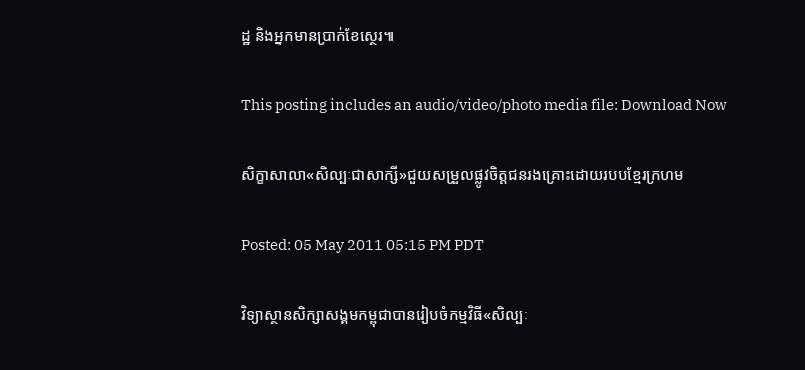ដ្ឋ និងអ្នកមានប្រាក់ខែស្ថេរ៕

This posting includes an audio/video/photo media file: Download Now

សិក្ខាសាលា«សិល្បៈជាសាក្សី»ជួយសម្រួលផ្លូវចិត្តជនរងគ្រោះដោយរបបខ្មែរក្រហម

Posted: 05 May 2011 05:15 PM PDT

វិទ្យាស្ថានសិក្សាសង្គមកម្ពុជាបានរៀបចំកម្មវិធី«សិល្បៈ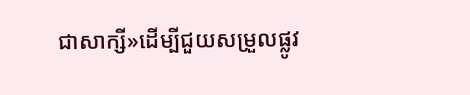ជាសាក្សី»ដើម្បីជួយសម្រួលផ្លូវ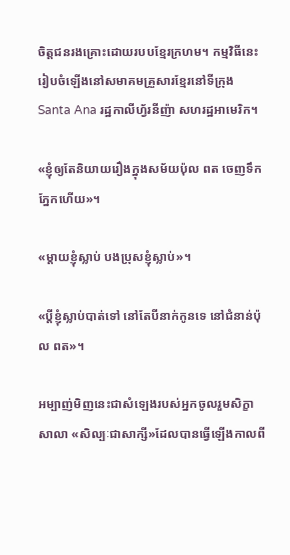ចិត្តជនរងគ្រោះដោយរបបខ្មែរក្រហម។ កម្មវិធីនេះរៀបចំឡើងនៅសមាគមគ្រួសារខ្មែរនៅទីក្រុង Santa Ana រដ្ឋកាលីហ្វ័រនីញ៉ា សហរដ្ឋអាមេរិក។

«ខ្ញុំឲ្យតែនិយាយរឿងក្នុងសម័យប៉ុល ពត ចេញទឹកភ្នែកហើយ»។

«ម្តាយខ្ញុំស្លាប់ បងប្រុសខ្ញុំស្លាប់»។

«ប្តីខ្ញុំស្លាប់បាត់ទៅ នៅតែបីនាក់កូនទេ នៅជំនាន់ប៉ុល ពត»។

អម្បាញ់មិញនេះជាសំឡេងរបស់អ្នកចូលរួមសិក្ខាសាលា «សិល្បៈជាសាក្សី»ដែលបានធ្វើឡើងកាលពី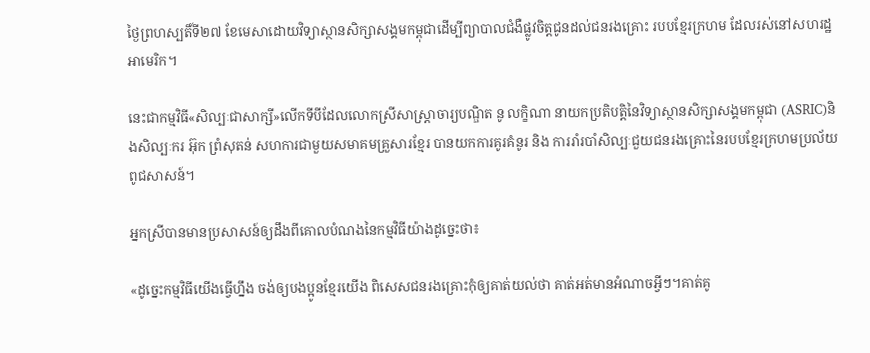ថ្ងៃព្រហស្បតិ៍ទី២៧ ខែមេសាដោយវិទ្យាស្ថានសិក្សាសង្គមកម្ពុជាដើម្បីព្យាបាលជំងឺផ្លូវចិត្តជូនដល់ជនរងគ្រោះ របបខ្មែរក្រហម ដែលរស់នៅសហរដ្ឋអាមេរិក។

នេះជាកម្មវិធី«សិល្បៈជាសាក្សី»លើកទីបីដែលលោកស្រីសាស្រ្តាចារ្យបណ្ឌិត នូ លក្ខិណា នាយកប្រតិបត្តិនៃវិទ្យាស្ថានសិក្សាសង្គមកម្ពុជា (ASRIC)និងសិល្បៈករ អ៊ុក ព្រំសុតន់ សហការជាមួយសមាគមគ្រួសារខ្មែរ បានយកការគូរគំនូរ និង ការរាំរបាំសិល្បៈជួយជនរងគ្រោះនៃរបបខ្មែរក្រហមប្រល័យពូជសាសន៍។

អ្នកស្រីបានមានប្រសាសន៍ឲ្យដឹងពីគោលបំណងនៃកម្មវិធីយ៉ាងដូច្នេះថា៖

«ដូច្នេះកម្មវិធីយើងធ្វើហ្នឹង ចង់ឲ្យបងប្អូនខ្មែរយើង ពិសេសជនរងគ្រោះកុំឲ្យគាត់យល់ថា គាត់អត់មានអំណាចអ្វីៗ។គាត់គូ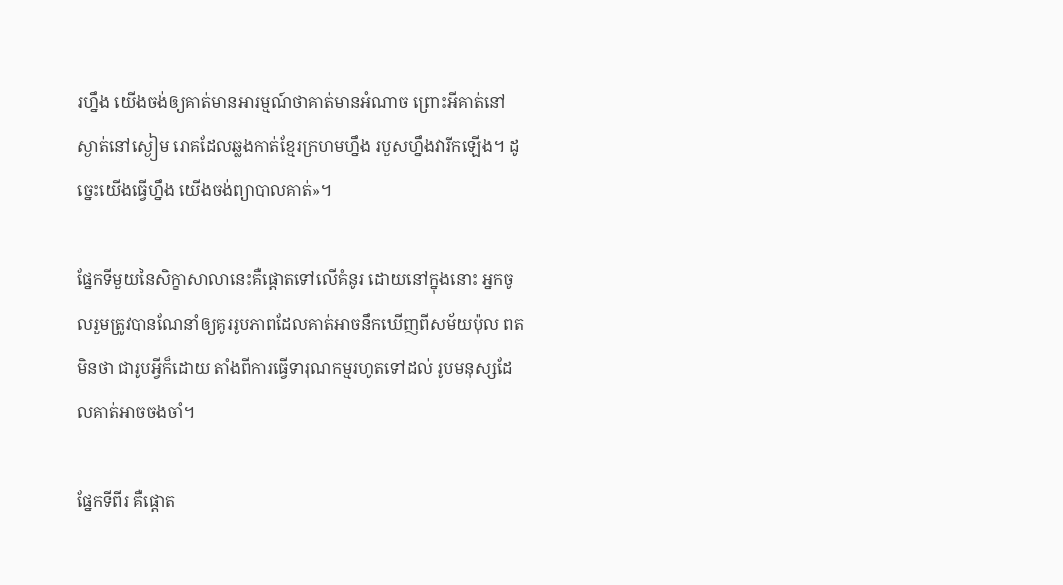រហ្នឹង យើងចង់ឲ្យគាត់មានអារម្មណ៍ថាគាត់មានអំណាច ព្រោះអីគាត់នៅស្ងាត់នៅស្ងៀម រោគដែលឆ្លងកាត់ខ្មែរក្រហមហ្នឹង របួសហ្នឹងវារីកឡើង។ ដូច្នេះយើងធ្វើហ្នឹង យើងចង់ព្យាបាលគាត់»។

ផ្នែកទីមួយនៃសិក្ខាសាលានេះគឺផ្តោតទៅលើគំនូរ ដោយនៅក្នុងនោះ អ្នកចូលរួមត្រូវបានណែនាំឲ្យគូររូបភាពដែលគាត់អាចនឹកឃើញពីសម័យប៉ុល ពតមិនថា ជារូបអ្វីក៏ដោយ តាំងពីការធ្វើទារុណកម្មរហូតទៅដល់ រូបមនុស្សដែលគាត់អាចចងចាំ។

ផ្នែកទីពីរ គឺផ្តោត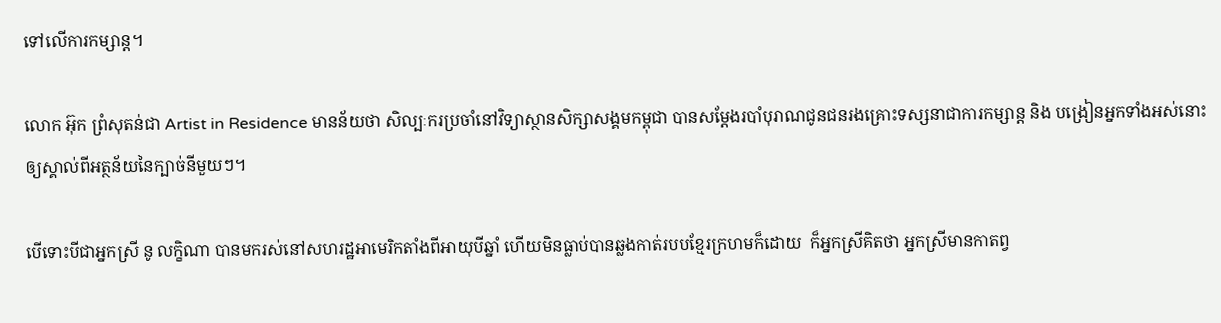ទៅលើការកម្សាន្ត។

លោក អ៊ុក ព្រំសុតន់ជា Artist in Residence មានន័យថា សិល្បៈករប្រចាំនៅវិទ្យាស្ថានសិក្សាសង្គមកម្ពុជា បានសម្តែងរបាំបុរាណជូនជនរងគ្រោះទស្សនាជាការកម្សាន្ត និង បង្រៀនអ្នកទាំងអស់នោះឲ្យស្គាល់ពីអត្ថន័យនៃក្បាច់នីមួយៗ។

បើទោះបីជាអ្នកស្រី នូ លក្ខិណា បានមករស់នៅសហរដ្ឋអាមេរិកតាំងពីអាយុបីឆ្នាំ ហើយមិនធ្លាប់បានឆ្លងកាត់របបខ្មែរក្រហមក៏ដោយ  ក៏អ្នកស្រីគិតថា អ្នកស្រីមានកាតព្វ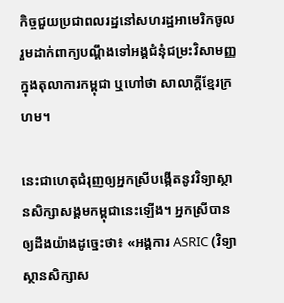កិច្ចជួយប្រជាពលរដ្ឋនៅសហរដ្ឋអាមេរិកចូលរួមដាក់ពាក្យបណ្តឹងទៅអង្គជំនុំជម្រះវិសាមញ្ញក្នុងតុលាការកម្ពុជា ឬហៅថា សាលាក្តីខ្មែរក្រហម។

នេះជាហេតុជំរុញឲ្យអ្នកស្រីបង្កើតនូវវិទ្យាស្ថានសិក្សាសង្គមកម្ពុជានេះឡើង។ អ្នកស្រីបានឲ្យដឹងយ៉ាងដូច្នេះថា៖ «អង្គការ ASRIC (វិទ្យាស្ថានសិក្សាស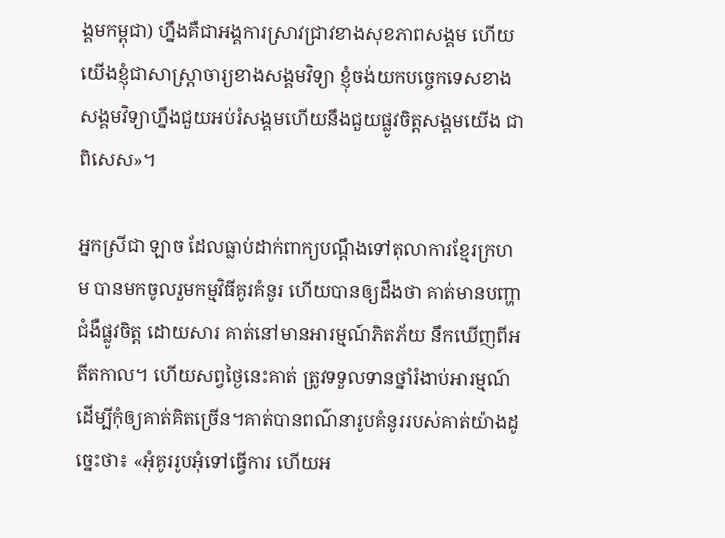ង្គមកម្ពុជា) ហ្នឹងគឺជាអង្គការស្រាវជ្រាវខាងសុខភាពសង្គម ហើយយើងខ្ញុំជាសាស្ត្រាចារ្យខាងសង្គមវិទ្យា ខ្ញុំចង់យកបច្ចេកទេសខាងសង្គមវិទ្យាហ្នឹងជួយអប់រំសង្គមហើយនឹងជួយផ្លូវចិត្តសង្គមយើង ជាពិសេស»។

អ្នកស្រីជា ឡាច ដែលធ្លាប់ដាក់ពាក្យបណ្តឹងទៅតុលាការខ្មែរក្រហម បានមកចូលរួមកម្មវិធីគូរគំនូរ ហើយបានឲ្យដឹងថា គាត់មានបញ្ហាជំងឺផ្លូវចិត្ត ដោយសារ គាត់នៅមានអារម្មណ៍ភិតភ័យ នឹកឃើញពីអតីតកាល។ ហើយសព្វថ្ងៃនេះគាត់ ត្រូវទទួលទានថ្នាំរំងាប់អារម្មណ៍ ដើម្បីកុំឲ្យគាត់គិតច្រើន។គាត់បានពណ៌នារូបគំនូររបស់គាត់យ៉ាងដូច្នេះថា៖ «អុំគូររូបអុំទៅធ្វើការ ហើយអ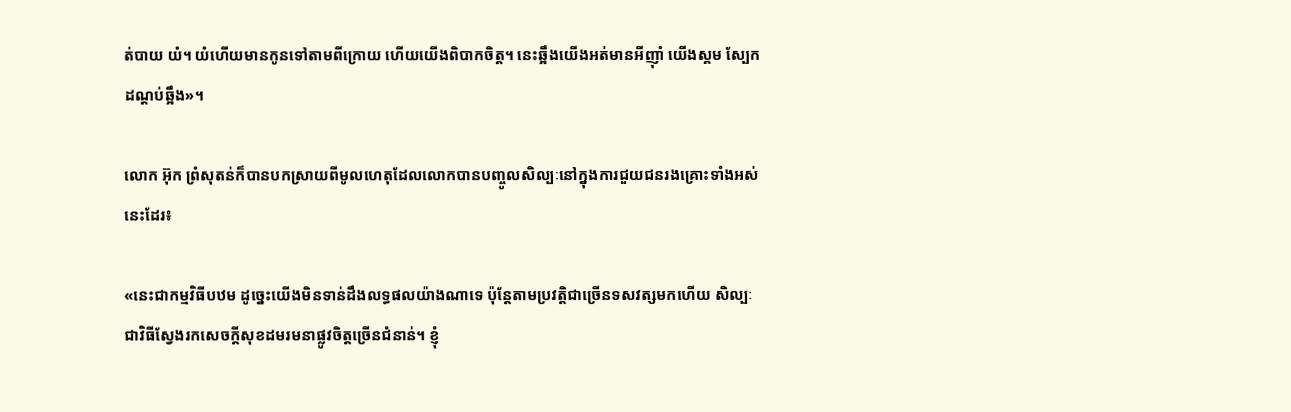ត់បាយ យំ។ យំហើយមានកូនទៅតាមពីក្រោយ ហើយយើងពិបាកចិត្ត។ នេះឆ្អឹងយើងអត់មានអីញ៉ាំ យើងស្គម ស្បែកដណ្តប់ឆ្អឹង»។

លោក អ៊ុក ព្រំសុតន់ក៏បានបកស្រាយពីមូលហេតុដែលលោកបានបញ្ចូលសិល្បៈនៅក្នុងការជួយជនរងគ្រោះទាំងអស់នេះដែរ៖

«នេះជាកម្មវិធីបឋម ដូច្នេះយើងមិនទាន់ដឹងលទ្ធផលយ៉ាងណាទេ ប៉ុន្តែតាមប្រវត្តិជាច្រើនទសវត្សមកហើយ សិល្បៈជាវិធីស្វែងរកសេចក្តីសុខដមរមនាផ្លូវចិត្តច្រើនជំនាន់។ ខ្ញុំ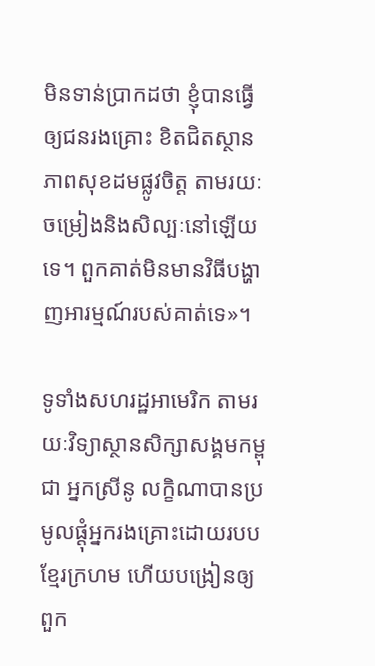មិនទាន់ប្រាកដថា ខ្ញុំបានធ្វើឲ្យជនរងគ្រោះ ខិតជិតស្ថានភាពសុខដមផ្លូវចិត្ត តាមរយៈ ចម្រៀងនិងសិល្បៈនៅឡើយទេ។ ពួកគាត់មិនមានវិធីបង្ហាញអារម្មណ៍របស់គាត់ទេ»។

ទូទាំងសហរដ្ឋអាមេរិក តាមរយៈវិទ្យាស្ថានសិក្សាសង្គមកម្ពុជា អ្នកស្រីនូ លក្ខិណាបានប្រមូលផ្តុំអ្នករងគ្រោះដោយរបបខ្មែរក្រហម ហើយបង្រៀនឲ្យពួក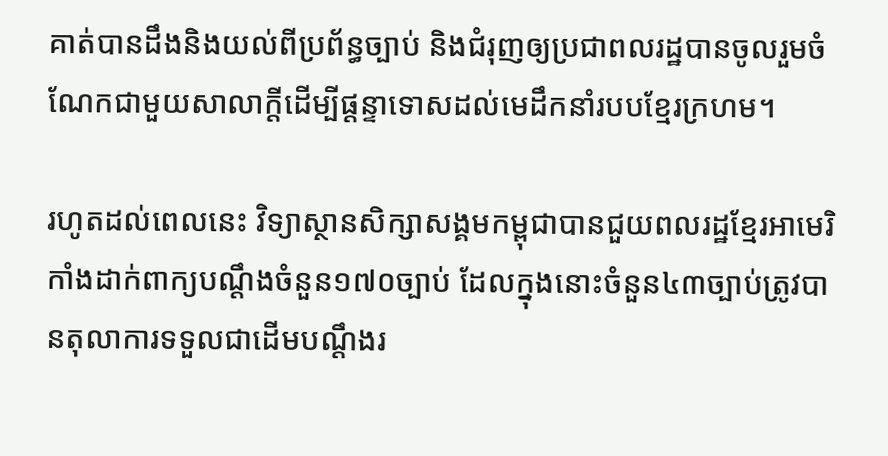គាត់បានដឹងនិងយល់ពីប្រព័ន្ធច្បាប់ និងជំរុញឲ្យប្រជាពលរដ្ឋបានចូលរួមចំណែកជាមួយសាលាក្តីដើម្បីផ្តន្ទាទោសដល់មេដឹកនាំរបបខ្មែរក្រហម។

រហូតដល់ពេលនេះ វិទ្យាស្ថានសិក្សាសង្គមកម្ពុជាបានជួយពលរដ្ឋខ្មែរអាមេរិកាំងដាក់ពាក្យបណ្តឹងចំនួន១៧០ច្បាប់ ដែលក្នុងនោះចំនួន៤៣ច្បាប់ត្រូវបានតុលាការទទួលជាដើមបណ្តឹងរ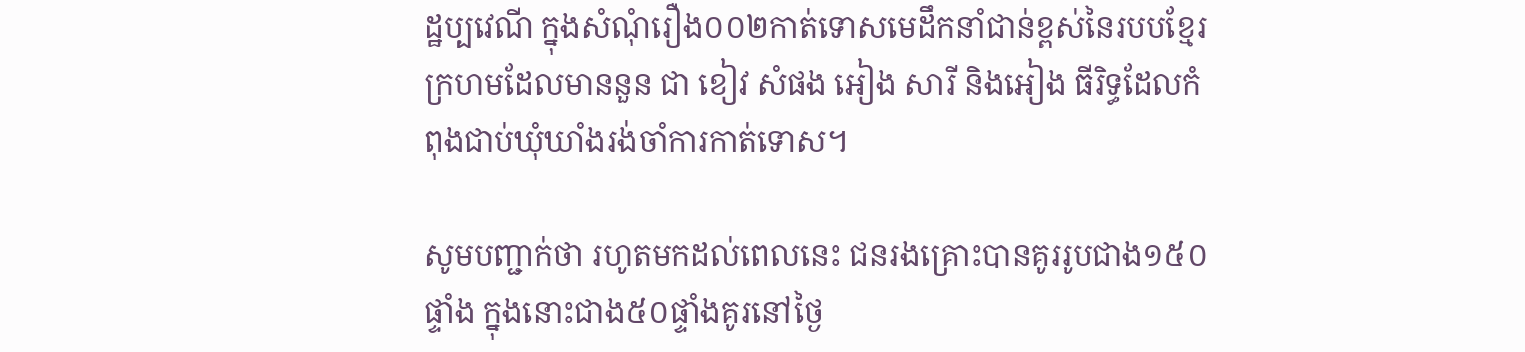ដ្ឋប្បវេណី ក្នុងសំណុំរឿង០០២កាត់ទោសមេដឹកនាំជាន់ខ្ពស់នៃរបបខ្មែរក្រហមដែលមាននួន ជា ខៀវ សំផង អៀង សារី និងអៀង ធីរិទ្ធដែលកំពុងជាប់ឃុំឃាំងរង់ចាំការកាត់ទោស។

សូមបញ្ជាក់ថា រហូតមកដល់ពេលនេះ ជនរងគ្រោះបានគូររូបជាង១៥០ផ្ទាំង ក្នុងនោះជាង៥០ផ្ទាំងគូរនៅថ្ងៃ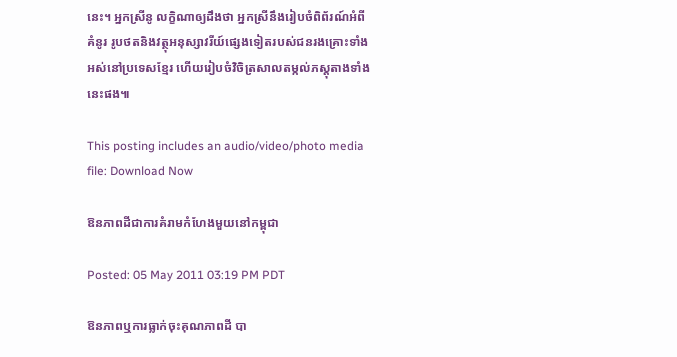នេះ។ អ្នកស្រីនូ លក្ខិណាឲ្យដឹងថា អ្នកស្រីនឹងរៀបចំពិព័រណ៍អំពីគំនូរ រូបថតនិងវត្ថុអនុស្សាវរីយ៍ផ្សេងទៀតរបស់ជនរងគ្រោះទាំងអស់នៅប្រទេសខ្មែរ ហើយរៀបចំវិចិត្រសាលតម្កល់ភស្តុតាងទាំងនេះផង៕

This posting includes an audio/video/photo media file: Download Now

ឱនភាពដីជាការគំរាមកំហែងមួយនៅកម្ពុជា

Posted: 05 May 2011 03:19 PM PDT

ឱនភាពឬការធ្លាក់ចុះគុណភាពដី បា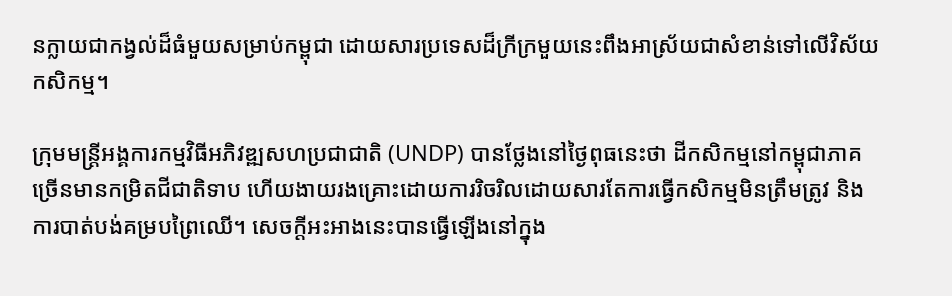នក្លាយជាកង្វល់ដ៏ធំមួយសម្រាប់កម្ពុជា ដោយសារប្រទេសដ៏ក្រីក្រមួយនេះពឹងអាស្រ័យជាសំខាន់ទៅលើវិស័យកសិកម្ម។

ក្រុមមន្ត្រីអង្គការកម្មវិធីអភិវឌ្ឍសហប្រជាជាតិ (UNDP) បានថ្លែងនៅថ្ងៃពុធនេះថា ដីកសិកម្មនៅកម្ពុជាភាគច្រើនមានកម្រិតជីជាតិទាប ហើយងាយរងគ្រោះដោយការរិចរិលដោយសារតែការធ្វើកសិកម្មមិនត្រឹមត្រូវ និងការបាត់បង់គម្របព្រៃឈើ។ សេចក្តីអះអាងនេះបានធ្វើឡើងនៅក្នុង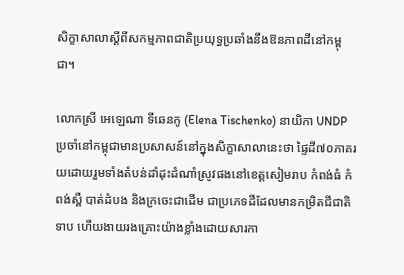សិក្ខាសាលាស្តីពីសកម្មភាពជាតិប្រយុទ្ធប្រឆាំងនឹងឱនភាពដីនៅកម្ពុជា។

លោកស្រី អេឡេណា ទីឆេនកូ (Elena Tischenko) នាយិកា UNDP ប្រចាំនៅកម្ពុជាមានប្រសាសន៍នៅក្នុងសិក្ខាសាលានេះថា ផ្ទៃដី៧០ភាគរយដោយរួមទាំងតំបន់ដាំដុះដំណាំស្រូវផងនៅខេត្តសៀមរាប កំពង់ធំ កំពង់ស្ពឺ បាត់ដំបង និងក្រចេះជាដើម ជាប្រភេទដីដែលមានកម្រិតជីជាតិទាប ហើយងាយរងគ្រោះយ៉ាងខ្លាំងដោយសារកា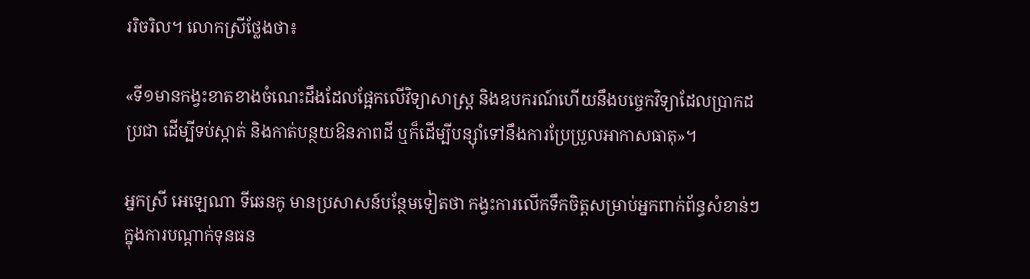ររិចរិល។ លោកស្រីថ្លែងថា៖

«ទី១មានកង្វះខាតខាងចំណេះដឹងដែលផ្អែកលើវិទ្យាសាស្ត្រ និងឧបករណ៍ហើយនឹងបច្ចេកវិទ្យាដែលប្រាកដប្រជា ដើម្បីទប់ស្កាត់ និងកាត់បន្ថយឱនភាពដី ឬក៏ដើម្បីបន្ស៊ាំទៅនឹងការប្រែប្រួលអាកាសធាតុ»។

អ្នកស្រី អេឡេណា ទីឆេនកូ មានប្រសាសន៍បន្ថែមទៀតថា កង្វះការលើកទឹកចិត្តសម្រាប់អ្នកពាក់ព័ន្ធសំខាន់ៗ ក្នុងការបណ្តាក់ទុនធន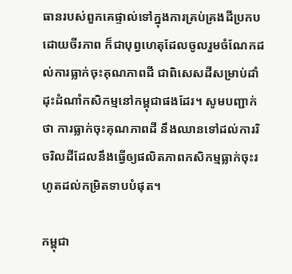ធានរបស់ពួកគេផ្ទាល់ទៅក្នុងការគ្រប់គ្រងដីប្រកបដោយចីរភាព ក៏ជាបុព្វហេតុដែលចូលរួមចំណែកដល់ការធ្លាក់ចុះគុណភាពដី ជាពិសេសដីសម្រាប់ដាំដុះដំណាំកសិកម្មនៅកម្ពុជាផងដែរ។ សូមបញ្ជាក់ថា ការធ្លាក់ចុះគុណភាពដី នឹងឈានទៅដល់ការរិចរិលដីដែលនឹងធ្វើឲ្យផលិតភាពកសិកម្មធ្លាក់ចុះរហូតដល់កម្រិតទាបបំផុត។

កម្ពុជា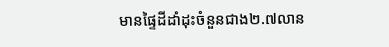មានផ្ទៃដីដាំដុះចំនួនជាង២.៧លាន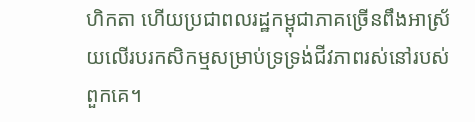ហិកតា ហើយប្រជាពលរដ្ឋកម្ពុជាភាគច្រើនពឹងអាស្រ័យលើរបរកសិកម្មសម្រាប់ទ្រទ្រង់ជីវភាពរស់នៅរបស់ពួកគេ។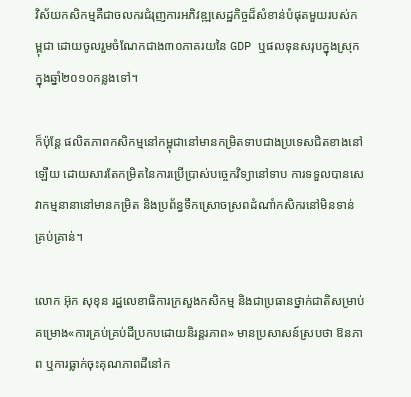វិស័យកសិកម្មគឺជាចលករជំរុញការអភិវឌ្ឍសេដ្ឋកិច្ចដ៏សំខាន់បំផុតមួយរបស់កម្ពុជា ដោយចូលរួមចំណែកជាង៣០ភាគរយនៃ GDP ឬផលទុនសរុបក្នុងស្រុកក្នុងឆ្នាំ២០១០កន្លងទៅ។

ក៏ប៉ុន្តែ ផលិតភាពកសិកម្មនៅកម្ពុជានៅមានកម្រិតទាបជាងប្រទេសជិតខាងនៅឡើយ ដោយសារតែកម្រិតនៃការប្រើប្រាស់បច្ចេកវិទ្យានៅទាប ការទទួលបានសេវាកម្មនានានៅមានកម្រិត និងប្រព័ន្ធទឹកស្រោចស្រពដំណាំកសិករនៅមិនទាន់គ្រប់គ្រាន់។

លោក អ៊ុក សុខុន រដ្ឋលេខាធិការក្រសួងកសិកម្ម និងជាប្រធានថ្នាក់ជាតិសម្រាប់គម្រោង«ការគ្រប់គ្រប់ដីប្រកបដោយនិរន្តរភាព» មានប្រសាសន៍ស្របថា ឱនភាព ឬការធ្លាក់ចុះគុណភាពដីនៅក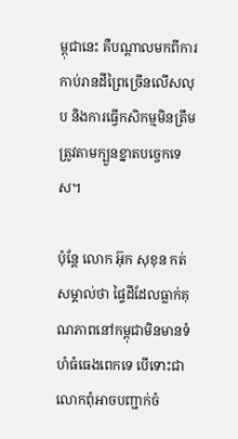ម្ពុជានេះ គឺបណ្តាលមកពីការកាប់រានដីព្រៃច្រើនលើសលុប និងការធ្វើកសិកម្មមិនត្រឹមត្រូវតាមក្បួនខ្នាតបច្ចេកទេស។

ប៉ុន្តែ លោក អ៊ុក សុខុន កត់សម្គាល់ថា ផ្ទៃដីដែលធ្លាក់គុណភាពនៅកម្ពុជាមិនមានទំហំធំធេងពេកទេ បើទោះជាលោកពុំអាចបញ្ជាក់ចំ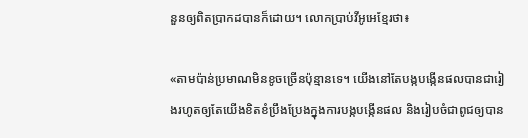នួនឲ្យពិតប្រាកដបានក៏ដោយ។ លោកប្រាប់វីអូអេខ្មែរថា៖

«តាមប៉ាន់ប្រមាណមិនខូចច្រើនប៉ុន្មានទេ។ យើងនៅតែបង្កបង្កើនផលបានជារៀងរហូតឲ្យតែយើងខិតខំប្រឹងប្រែងក្នុងការបង្កបង្កើនផល និងរៀបចំជាពូជឲ្យបាន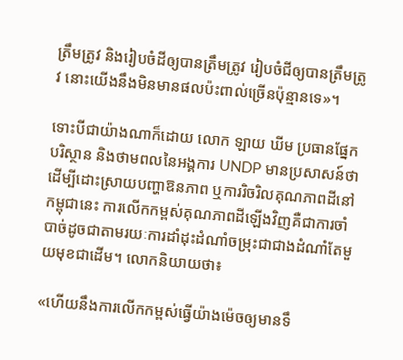ត្រឹមត្រូវ និងរៀបចំដីឲ្យបានត្រឹមត្រូវ រៀបចំជីឲ្យបានត្រឹមត្រូវ នោះយើងនឹងមិនមានផលប៉ះពាល់ច្រើនប៉ុន្មានទេ»។

ទោះបីជាយ៉ាងណាក៏ដោយ លោក ឡាយ ឃីម ប្រធានផ្នែកបរិស្ថាន និងថាមពលនៃអង្គការ UNDP មានប្រសាសន៍ថា ដើម្បីដោះស្រាយបញ្ហាឱនភាព ឬការរិចរិលគុណភាពដីនៅកម្ពុជានេះ ការលើកកម្ពស់គុណភាពដីឡើងវិញគឺជាការចាំបាច់ដូចជាតាមរយៈការដាំដុះដំណាំចម្រុះជាជាងដំណាំតែមួយមុខជាដើម។ លោកនិយាយថា៖

«ហើយនឹងការលើកកម្ពស់ធ្វើយ៉ាងម៉េចឲ្យមានទឹ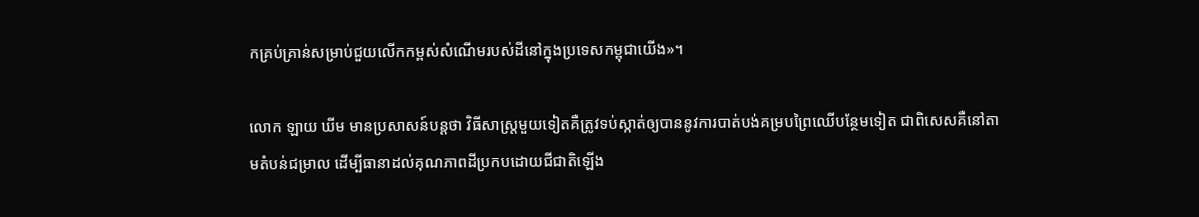កគ្រប់គ្រាន់សម្រាប់ជួយលើកកម្ពស់សំណើមរបស់ដីនៅក្នុងប្រទេសកម្ពុជាយើង»។

លោក ឡាយ ឃីម មានប្រសាសន៍បន្តថា វិធីសាស្ត្រមួយទៀតគឺត្រូវទប់ស្កាត់ឲ្យបាននូវការបាត់បង់គម្របព្រៃឈើបន្ថែមទៀត ជាពិសេសគឺនៅតាមតំបន់ជម្រាល ដើម្បីធានាដល់គុណភាពដីប្រកបដោយជីជាតិឡើង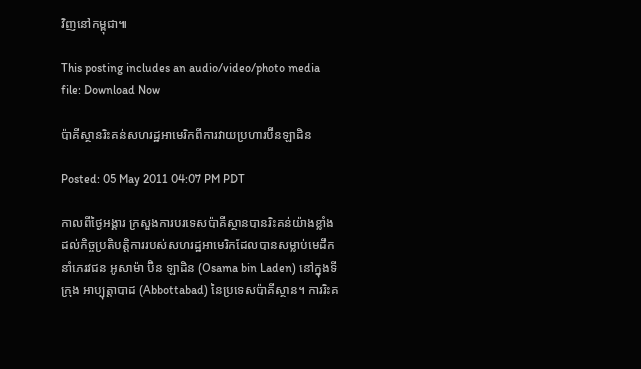វិញនៅកម្ពុជា៕

This posting includes an audio/video/photo media file: Download Now

ប៉ាគីស្ថានរិះគន់សហរដ្ឋអាមេរិកពីការវាយប្រហារប៊ីនឡាដិន

Posted: 05 May 2011 04:07 PM PDT

កាលពីថ្ងៃអង្គារ ក្រសួងការបរទេសប៉ាគីស្ថានបានរិះគន់យ៉ាងខ្លាំងដល់កិច្ចប្រតិបត្តិការរបស់សហរដ្ឋអាមេរិកដែលបានសម្លាប់មេដឹកនាំភេរវជន អូសាម៉ា ប៊ិន ឡាដិន (Osama bin Laden) នៅក្នុងទីក្រុង អាប្បុត្តាបាដ (Abbottabad) នៃប្រទេសប៉ាគីស្ថាន។ ការរិះគ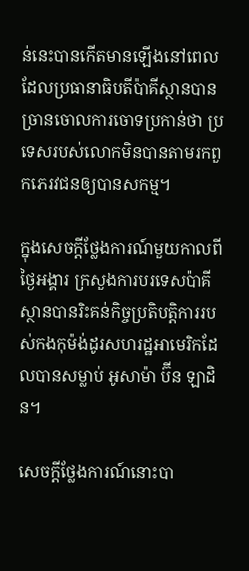ន់នេះបានកើតមានឡើងនៅពេលដែលប្រធានាធិបតីប៉ាគីស្ថានបានច្រានចោលការចោទប្រកាន់ថា ប្រទេសរបស់លោកមិនបានតាមរកពួកភេរវជនឲ្យបានសកម្ម។

ក្នុងសេចក្តីថ្លែងការណ៍មួយកាលពីថ្ងៃអង្គារ ក្រសួងការបរទេសប៉ាគីស្ថានបានរិះគន់កិច្ចប្រតិបត្តិការរបស់កងកុម៉ង់ដូរសហរដ្ឋអាមេរិកដែលបានសម្លាប់ អូសាម៉ា ប៊ីន ឡាដិន។

សេចក្តីថ្លែងការណ៍នោះបា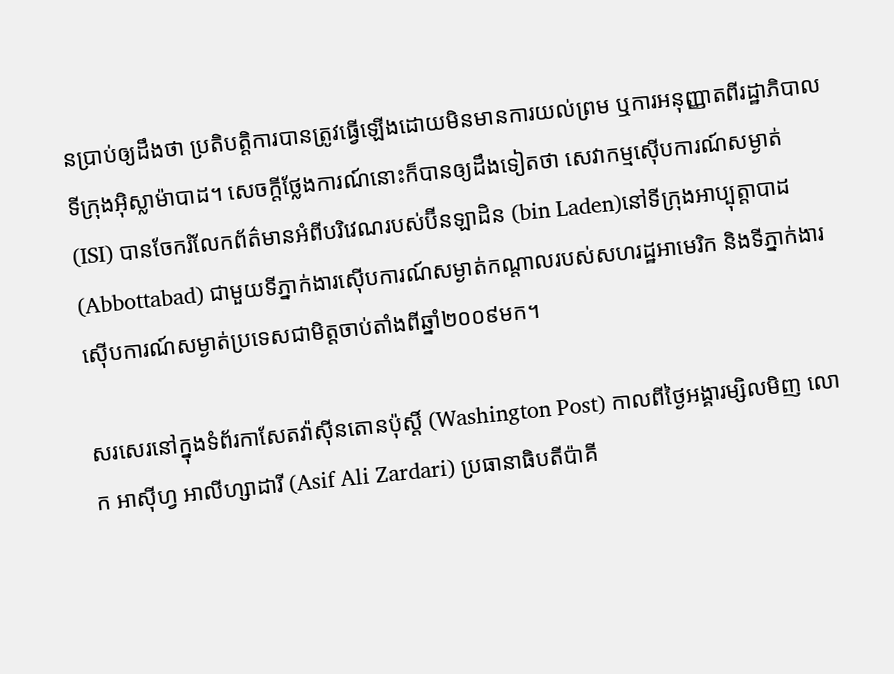នប្រាប់ឲ្យដឹងថា ប្រតិបត្តិការបានត្រូវធ្វើឡើងដោយមិនមានការយល់ព្រម ឬការអនុញ្ញាតពីរដ្ឋាភិបាលទីក្រុងអ៊ិស្លាម៉ាបាដ។ សេចក្តីថ្លែងការណ៍នោះក៏បានឲ្យដឹងទៀតថា សេវាកម្មស៊ើបការណ៍សម្ងាត់ (ISI) បានចែករំលែកព័ត៌មានអំពីបរិវេណរបស់ប៊ីនឡាដិន (bin Laden)នៅទីក្រុងអាប្បុត្តាបាដ (Abbottabad) ជាមួយទីភ្នាក់ងារស៊ើបការណ៍សម្ងាត់កណ្តាលរបស់សហរដ្ឋអាមេរិក និងទីភ្នាក់ងារស៊ើបការណ៍សម្ងាត់ប្រទេសជាមិត្តចាប់តាំងពីឆ្នាំ២០០៩មក។

សរសេរនៅក្នុងទំព័រកាសែតវ៉ាស៊ីនតោនប៉ុស្តិ៍ (Washington Post) កាលពីថ្ងៃអង្គារម្សិលមិញ លោក អាស៊ីហ្វ អាលីហ្សាដារី (Asif Ali Zardari) ប្រធានាធិបតីប៉ាគី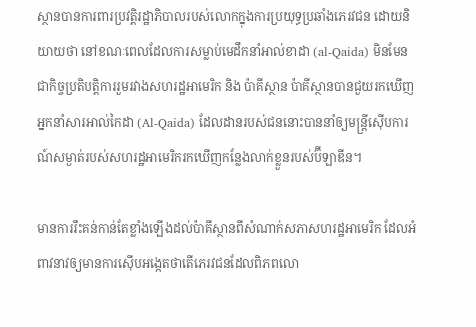ស្ថានបានការពារប្រវត្តិរដ្ឋាភិបាលរបស់លោកក្នុងការប្រយុទ្ធប្រឆាំងភេរវជន ដោយនិយាយថា នៅខណៈពេលដែលការសម្លាប់មេដឹកនាំអាល់ខាដា (al-Qaida) មិនមែនជាកិច្ចប្រតិបត្តិការរួមរវាងសហរដ្ឋអាមេរិក និង ប៉ាគីស្ថាន ប៉ាគីស្ថានបានជួយរកឃើញអ្នកនាំសារអាល់កៃដា (Al-Qaida) ដែលដានរបស់ជននោះបាននាំឲ្យមន្រ្តីស៊ើបការណ៍សម្ងាត់របស់សហរដ្ឋអាមេរិករកឃើញកន្លែងលាក់ខ្លួនរបស់ប៊ីឡាឌីន។

មានការរឹះគន់កាន់តែខ្លាំងឡើងដល់ប៉ាគីស្ថានពីសំណាក់សភាសហរដ្ឋអាមេរិក ដែលអំពាវនាវឲ្យមានការស៊ើបអង្កេតថាតើភេរវជនដែលពិភពលោ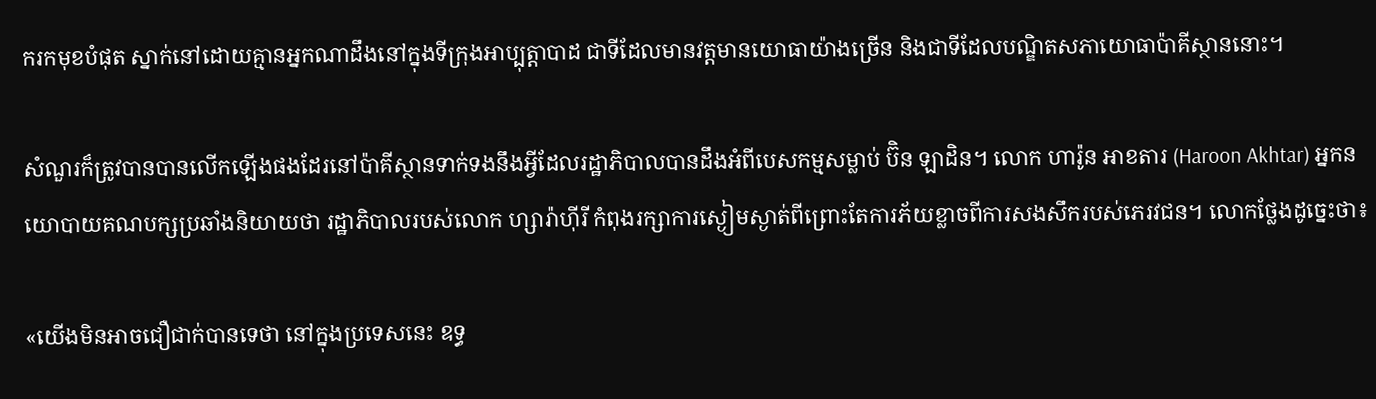ករកមុខបំផុត ស្នាក់នៅដោយគ្មានអ្នកណាដឹងនៅក្នុងទីក្រុងអាប្បុត្តាបាដ ជាទីដែលមានវត្តមានយោធាយ៉ាងច្រើន និងជាទីដែលបណ្ឌិតសភាយោធាប៉ាគីស្ថាននោះ។

សំណួរក៏ត្រូវបានបានលើកឡើងផងដែរនៅប៉ាគីស្ថានទាក់ទងនឹងអ្វីដែលរដ្ឋាភិបាលបានដឹងអំពីបេសកម្មសម្លាប់ ប៊ិន ឡាដិន។ លោក ហារ៉ូន អាខតារ (Haroon Akhtar) អ្នកនយោបាយគណបក្សប្រឆាំងនិយាយថា រដ្ឋាភិបាលរបស់លោក ហ្សារ៉ាហ៊ីរី កំពុងរក្សាការស្ងៀមស្ងាត់ពីព្រោះតែការភ័យខ្លាចពីការសងសឹករបស់ភេរវជន។ លោកថ្លែងដូច្នេះថា៖

«យើងមិនអាចជឿជាក់បានទេថា នៅក្នុងប្រទេសនេះ ឧទ្ធ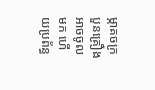ម្ភាគចក្របួនគ្រឿងអាចចូលមក ហើយប្រព័ន្ធ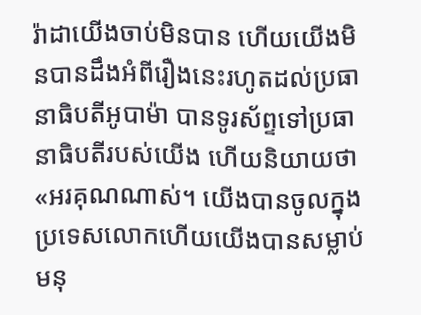រ៉ាដាយើងចាប់មិនបាន ហើយយើងមិនបានដឹងអំពីរឿងនេះរហូតដល់ប្រធានាធិបតីអូបាម៉ា បានទូរស័ព្ទទៅប្រធានាធិបតីរបស់យើង ហើយនិយាយថា «អរគុណណាស់។ យើងបានចូលក្នុងប្រទេសលោកហើយយើងបានសម្លាប់មនុ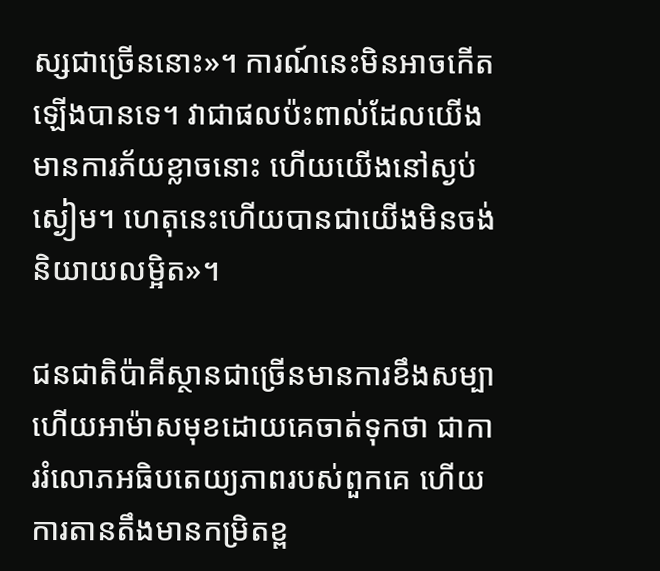ស្សជាច្រើននោះ»។ ការណ៍នេះមិនអាចកើតឡើងបានទេ។ វាជាផលប៉ះពាល់ដែលយើងមានការភ័យខ្លាចនោះ ហើយយើងនៅស្ងប់ស្ងៀម។ ហេតុនេះហើយបានជាយើងមិនចង់និយាយលម្អិត»។

ជនជាតិប៉ាគីស្ថានជាច្រើនមានការខឹងសម្បា ហើយអាម៉ាសមុខដោយគេចាត់ទុកថា ជាការរំលោភអធិបតេយ្យភាពរបស់ពួកគេ ហើយការតានតឹងមានកម្រិតខ្ព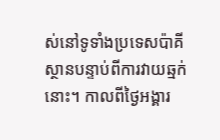ស់នៅទូទាំងប្រទេសប៉ាគីស្ថានបន្ទាប់ពីការវាយឆ្មក់នោះ។ កាលពីថ្ងៃអង្គារ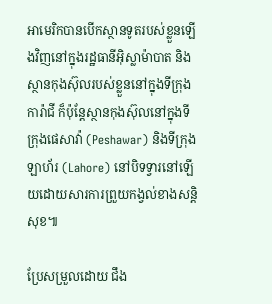អាមេរិកបានបើកស្ថានទូតរបស់ខ្លួនឡើងវិញនៅក្នុងរដ្ឋធានីអ៊ិស្លាម៉ាបាត និងស្ថានកុងស៊ុលរបស់ខ្លួននៅក្នុងទីក្រុងការ៉ាជី ក៏ប៉ុន្តែស្ថានកុងស៊ុលនៅក្នុងទីក្រុងផេសាវ៉ា (Peshawar) និងទីក្រុងឡាហ័រ (Lahore) នៅបិទទ្វារនៅឡើយដោយសារការព្រួយកង្វល់ខាងសន្តិសុខ៕

ប្រែសម្រួលដោយ ជឹង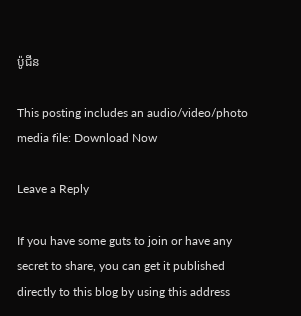ប៉ូជីន

This posting includes an audio/video/photo media file: Download Now

Leave a Reply

If you have some guts to join or have any secret to share, you can get it published directly to this blog by using this address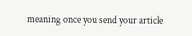meaning once you send your article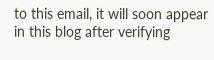to this email, it will soon appear in this blog after verifying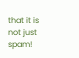that it is not just spam!